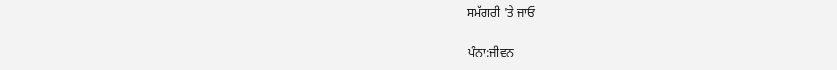ਸਮੱਗਰੀ 'ਤੇ ਜਾਓ

ਪੰਨਾ:ਜੀਵਨ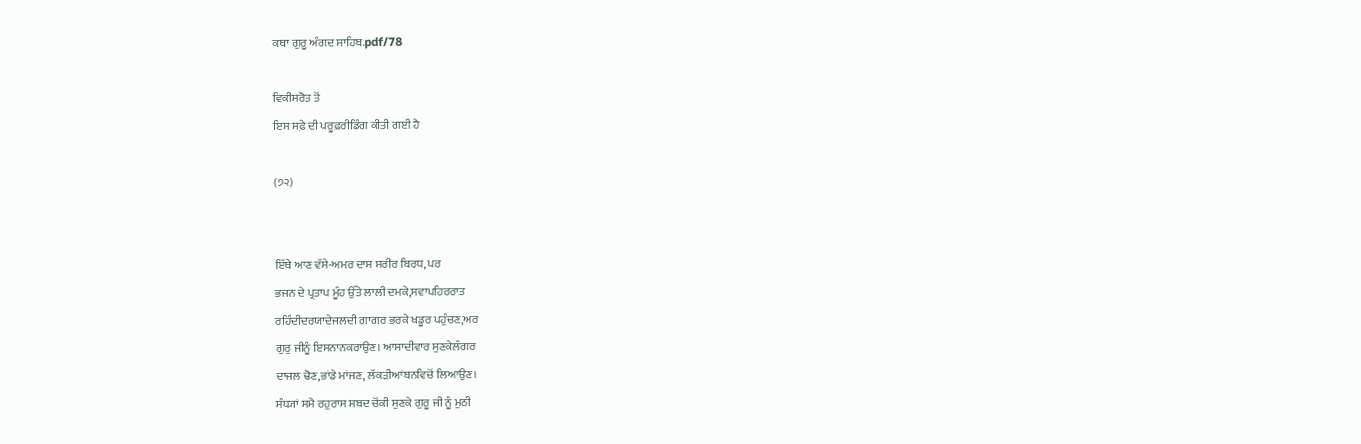ਕਥਾ ਗੁਰੂ ਅੰਗਦ ਸਾਹਿਬ.pdf/78

ਵਿਕੀਸਰੋਤ ਤੋਂ
ਇਸ ਸਫ਼ੇ ਦੀ ਪਰੂਫ਼ਰੀਡਿੰਗ ਕੀਤੀ ਗਈ ਹੈ

(੭੨)


ਇੱਥੇ ਆਣ ਵੱਸੇ-ਅਮਰ ਦਾਸ ਸਰੀਰ ਬਿਰਧ, ਪਰ
ਭਜਨ ਦੇ ਪ੍ਰਤਾਪ ਮੂੰਹ ਉੱਤੇ ਲਾਲੀ ਦਮਕੇ,ਸਵਾਪਹਿਰਰਾਤ
ਰਹਿੰਦੀਦਰਯਾਦੇਜਲਦੀ ਗਾਗਰ ਭਰਕੇ ਖਡੂਰ ਪਹੁੰਚਣ,ਅਰ
ਗੁਰੁ ਜੀਨੂੰ ਇਸਨਾਨਕਰਾਉਣ। ਆਸਾਦੀਵਾਰ ਸੁਣਕੇਲੰਗਰ
ਦਾਜਲ ਢੋਣ,ਭਾਂਡੇ ਮਾਂਜਣ, ਲੱਕੜੀਆਂਬਨਵਿਚੋਂ ਲਿਆਉਣ।
ਸੰਧ੍ਯਾਂ ਸਮੈ ਰਹੁਰਾਸ ਸਬਦ ਚੋਂਕੀ ਸੁਣਕੇ ਗੁਰੂ ਜੀ ਨੂੰ ਮੁਠੀ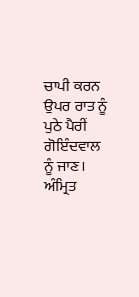ਚਾਪੀ ਕਰਨ ਉਪਰ ਰਾਤ ਨੂੰ ਪੁਠੇ ਪੈਰੀਂ ਗੋਇੰਦਵਾਲ
ਨੂੰ ਜਾਣ। ਅੰਮ੍ਰਿਤ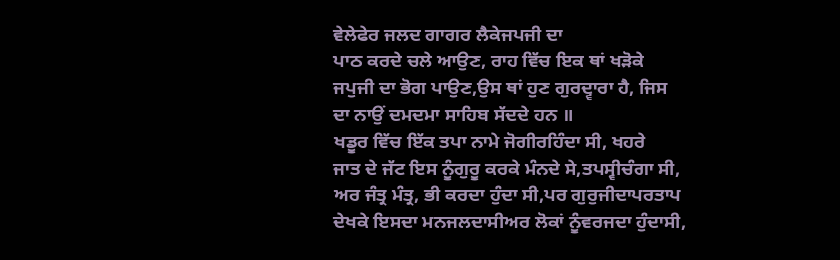ਵੇਲੇਫੇਰ ਜਲਦ ਗਾਗਰ ਲੈਕੇਜਪਜੀ ਦਾ
ਪਾਠ ਕਰਦੇ ਚਲੇ ਆਉਣ, ਰਾਹ ਵਿੱਚ ਇਕ ਥਾਂ ਖੜੋਕੇ
ਜਪੁਜੀ ਦਾ ਭੋਗ ਪਾਉਣ,ਉਸ ਥਾਂ ਹੁਣ ਗੁਰਦ੍ਵਾਰਾ ਹੈ, ਜਿਸ
ਦਾ ਨਾਉਂ ਦਮਦਮਾ ਸਾਹਿਬ ਸੱਦਦੇ ਹਨ ॥
ਖਡੂਰ ਵਿੱਚ ਇੱਕ ਤਪਾ ਨਾਮੇ ਜੋਗੀਰਹਿੰਦਾ ਸੀ, ਖਹਰੇ
ਜਾਤ ਦੇ ਜੱਟ ਇਸ ਨੂੰਗੁਰੂ ਕਰਕੇ ਮੰਨਦੇ ਸੇ,ਤਪਸ੍ਵੀਚੰਗਾ ਸੀ,
ਅਰ ਜੰਤ੍ਰ ਮੰਤ੍ਰ, ਭੀ ਕਰਦਾ ਹੁੰਦਾ ਸੀ,ਪਰ ਗੁਰੁਜੀਦਾਪਰਤਾਪ
ਦੇਖਕੇ ਇਸਦਾ ਮਨਜਲਦਾਸੀਅਰ ਲੋਕਾਂ ਨੂੰਵਰਜਦਾ ਹੁੰਦਾਸੀ,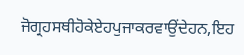ਜੋਗ੍ਰਹਸਥੀਹੋਕੇਏਹਪੁਜਾਕਰਵਾਉਂਦੇਹਨ,ਇਹ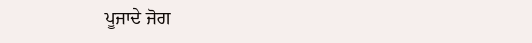ਪੂਜਾਦੇ ਜੋਗ